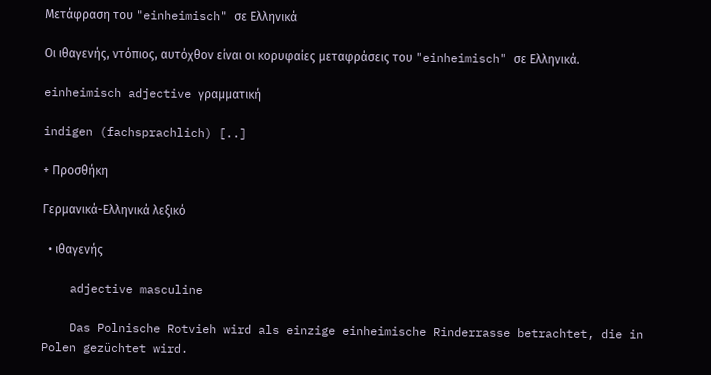Μετάφραση του "einheimisch" σε Ελληνικά

Οι ιθαγενής, ντόπιος, αυτόχθον είναι οι κορυφαίες μεταφράσεις του "einheimisch" σε Ελληνικά.

einheimisch adjective γραμματική

indigen (fachsprachlich) [..]

+ Προσθήκη

Γερμανικά-Ελληνικά λεξικό

  • ιθαγενής

    adjective masculine

    Das Polnische Rotvieh wird als einzige einheimische Rinderrasse betrachtet, die in Polen gezüchtet wird.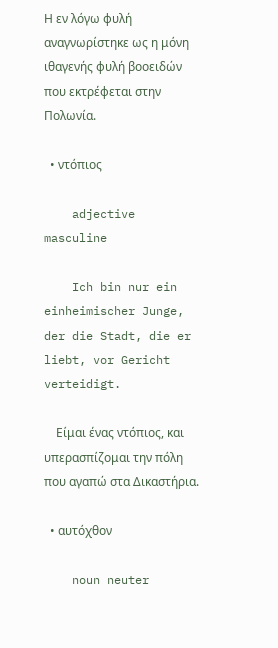Η εν λόγω φυλή αναγνωρίστηκε ως η μόνη ιθαγενής φυλή βοοειδών που εκτρέφεται στην Πολωνία.

  • ντόπιος

    adjective masculine

    Ich bin nur ein einheimischer Junge, der die Stadt, die er liebt, vor Gericht verteidigt.

    Είμαι ένας ντόπιος, και υπερασπίζομαι την πόλη που αγαπώ στα Δικαστήρια.

  • αυτόχθον

    noun neuter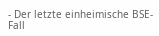- Der letzte einheimische BSE-Fall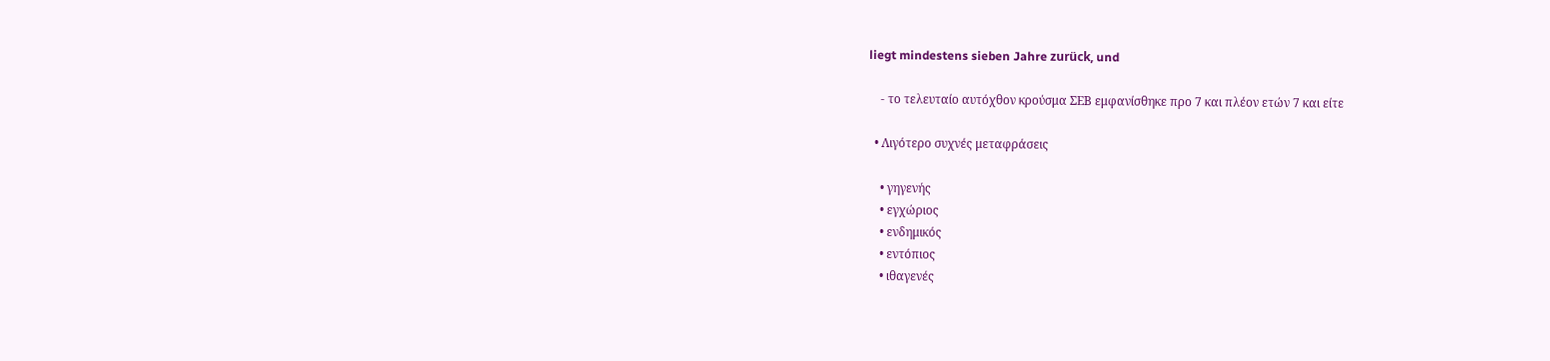liegt mindestens sieben Jahre zurück, und

    - το τελευταίο αυτόχθον κρούσμα ΣΕΒ εμφανίσθηκε προ 7 και πλέον ετών 7 και είτε

  • Λιγότερο συχνές μεταφράσεις

    • γηγενής
    • εγχώριος
    • ενδημικός
    • εντόπιος
    • ιθαγενές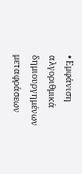• Εμφάνιση αλγοριθμικά δημιουργημένων μεταφράσεων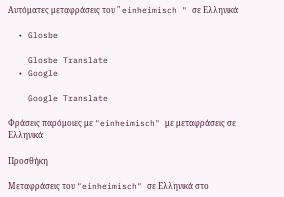Αυτόματες μεταφράσεις του " einheimisch " σε Ελληνικά

  • Glosbe

    Glosbe Translate
  • Google

    Google Translate

Φράσεις παρόμοιες με "einheimisch" με μεταφράσεις σε Ελληνικά

Προσθήκη

Μεταφράσεις του "einheimisch" σε Ελληνικά στο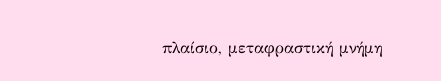πλαίσιο, μεταφραστική μνήμη